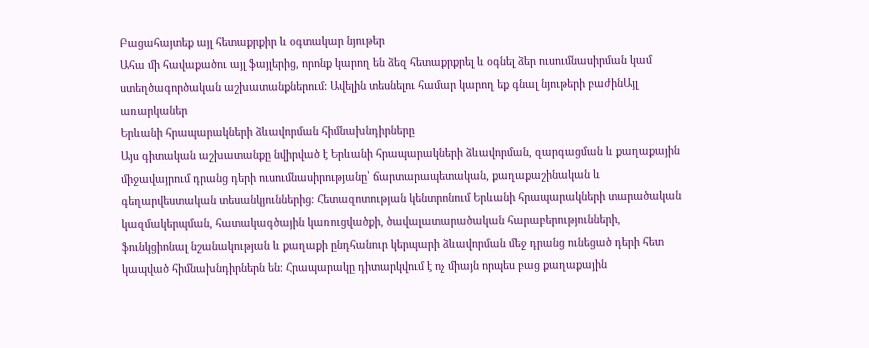Բացահայտեք այլ հետաքրքիր և օգտակար նյութեր
Ահա մի հավաքածու այլ ֆայլերից, որոնք կարող են ձեզ հետաքրքրել և օգնել ձեր ուսումնասիրման կամ ստեղծագործական աշխատանքներում: Ավելին տեսնելու համար կարող եք գնալ նյութերի բաժինԱյլ առարկաներ
Երևանի հրապարակների ձևավորման հիմնախնդիրները
Այս գիտական աշխատանքը նվիրված է Երևանի հրապարակների ձևավորման, զարգացման և քաղաքային միջավայրում դրանց դերի ուսումնասիրությանը՝ ճարտարապետական, քաղաքաշինական և գեղարվեստական տեսանկյուններից։ Հետազոտության կենտրոնում Երևանի հրապարակների տարածական կազմակերպման, հատակագծային կառուցվածքի, ծավալատարածական հարաբերությունների, ֆունկցիոնալ նշանակության և քաղաքի ընդհանուր կերպարի ձևավորման մեջ դրանց ունեցած դերի հետ կապված հիմնախնդիրներն են։ Հրապարակը դիտարկվում է ոչ միայն որպես բաց քաղաքային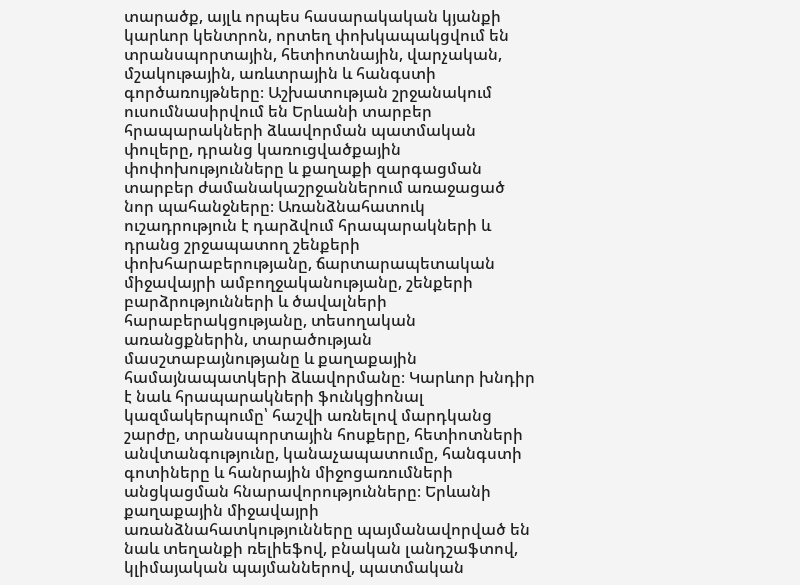տարածք, այլև որպես հասարակական կյանքի կարևոր կենտրոն, որտեղ փոխկապակցվում են տրանսպորտային, հետիոտնային, վարչական, մշակութային, առևտրային և հանգստի գործառույթները։ Աշխատության շրջանակում ուսումնասիրվում են Երևանի տարբեր հրապարակների ձևավորման պատմական փուլերը, դրանց կառուցվածքային փոփոխությունները և քաղաքի զարգացման տարբեր ժամանակաշրջաններում առաջացած նոր պահանջները։ Առանձնահատուկ ուշադրություն է դարձվում հրապարակների և դրանց շրջապատող շենքերի փոխհարաբերությանը, ճարտարապետական միջավայրի ամբողջականությանը, շենքերի բարձրությունների և ծավալների հարաբերակցությանը, տեսողական առանցքներին, տարածության մասշտաբայնությանը և քաղաքային համայնապատկերի ձևավորմանը։ Կարևոր խնդիր է նաև հրապարակների ֆունկցիոնալ կազմակերպումը՝ հաշվի առնելով մարդկանց շարժը, տրանսպորտային հոսքերը, հետիոտների անվտանգությունը, կանաչապատումը, հանգստի գոտիները և հանրային միջոցառումների անցկացման հնարավորությունները։ Երևանի քաղաքային միջավայրի առանձնահատկությունները պայմանավորված են նաև տեղանքի ռելիեֆով, բնական լանդշաֆտով, կլիմայական պայմաններով, պատմական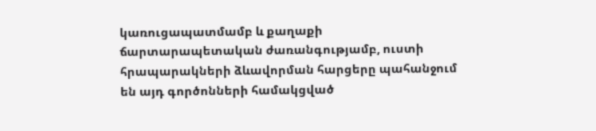կառուցապատմամբ և քաղաքի ճարտարապետական ժառանգությամբ, ուստի հրապարակների ձևավորման հարցերը պահանջում են այդ գործոնների համակցված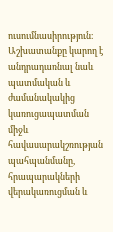ուսումնասիրություն։ Աշխատանքը կարող է անդրադառնալ նաև պատմական և ժամանակակից կառուցապատման միջև հավասարակշռության պահպանմանը, հրապարակների վերակառուցման և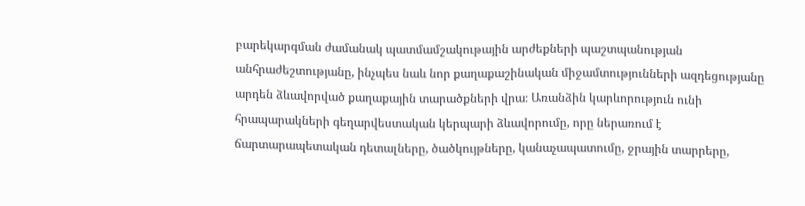բարեկարգման ժամանակ պատմամշակութային արժեքների պաշտպանության անհրաժեշտությանը, ինչպես նաև նոր քաղաքաշինական միջամտությունների ազդեցությանը արդեն ձևավորված քաղաքային տարածքների վրա։ Առանձին կարևորություն ունի հրապարակների գեղարվեստական կերպարի ձևավորումը, որը ներառում է ճարտարապետական դետալները, ծածկույթները, կանաչապատումը, ջրային տարրերը,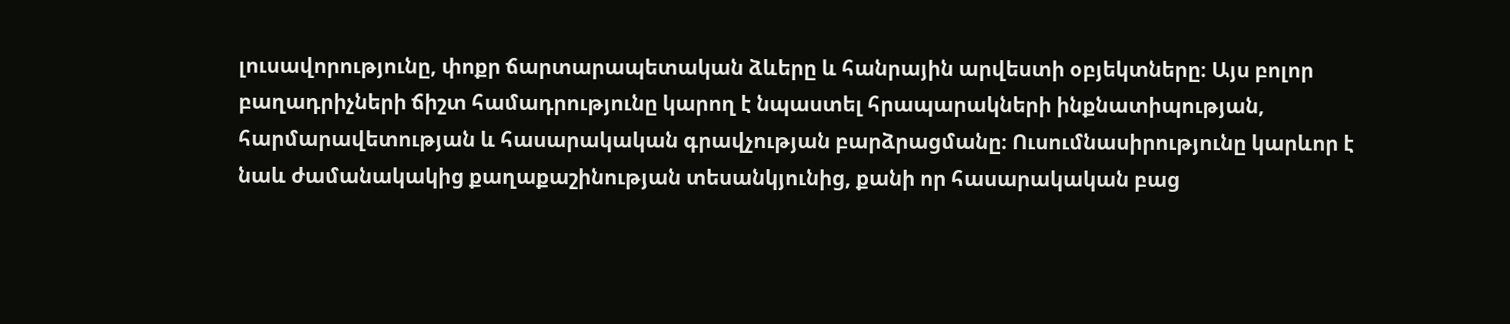լուսավորությունը, փոքր ճարտարապետական ձևերը և հանրային արվեստի օբյեկտները։ Այս բոլոր բաղադրիչների ճիշտ համադրությունը կարող է նպաստել հրապարակների ինքնատիպության, հարմարավետության և հասարակական գրավչության բարձրացմանը։ Ուսումնասիրությունը կարևոր է նաև ժամանակակից քաղաքաշինության տեսանկյունից, քանի որ հասարակական բաց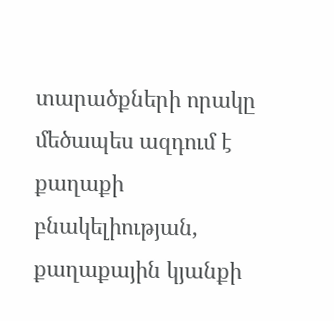տարածքների որակը մեծապես ազդում է քաղաքի բնակելիության, քաղաքային կյանքի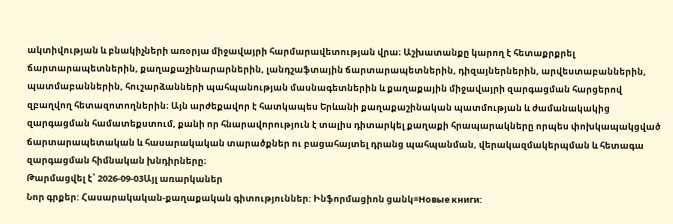ակտիվության և բնակիչների առօրյա միջավայրի հարմարավետության վրա։ Աշխատանքը կարող է հետաքրքրել ճարտարապետներին, քաղաքաշինարարներին, լանդշաֆտային ճարտարապետներին, դիզայներներին, արվեստաբաններին, պատմաբաններին, հուշարձանների պահպանության մասնագետներին և քաղաքային միջավայրի զարգացման հարցերով զբաղվող հետազոտողներին։ Այն արժեքավոր է հատկապես Երևանի քաղաքաշինական պատմության և ժամանակակից զարգացման համատեքստում, քանի որ հնարավորություն է տալիս դիտարկել քաղաքի հրապարակները որպես փոխկապակցված ճարտարապետական և հասարակական տարածքներ ու բացահայտել դրանց պահպանման, վերակազմակերպման և հետագա զարգացման հիմնական խնդիրները։
Թարմացվել է՝ 2026-09-03Այլ առարկաներ
Նոր գրքեր: Հասարակական-քաղաքական գիտություններ: Ինֆորմացիոն ցանկ=Новые книги: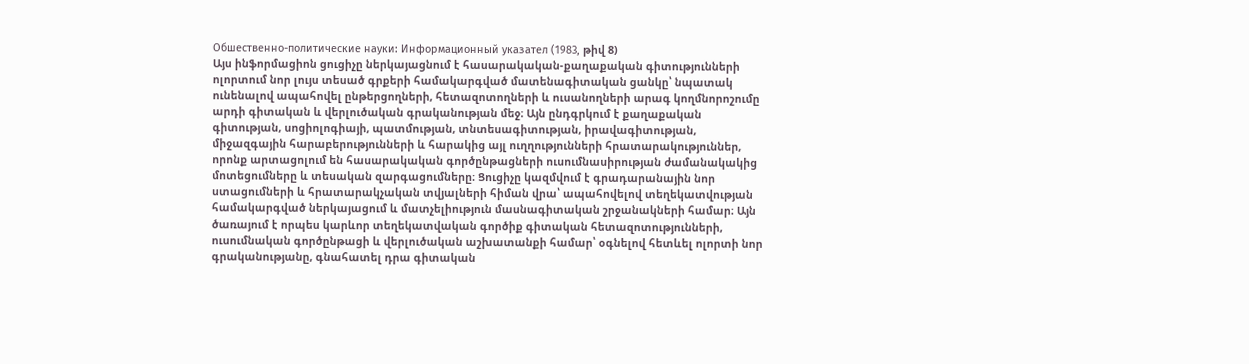Обшественно-политические науки: Информационный указател (1983, թիվ 8)
Այս ինֆորմացիոն ցուցիչը ներկայացնում է հասարակական-քաղաքական գիտությունների ոլորտում նոր լույս տեսած գրքերի համակարգված մատենագիտական ցանկը՝ նպատակ ունենալով ապահովել ընթերցողների, հետազոտողների և ուսանողների արագ կողմնորոշումը արդի գիտական և վերլուծական գրականության մեջ։ Այն ընդգրկում է քաղաքական գիտության, սոցիոլոգիայի, պատմության, տնտեսագիտության, իրավագիտության, միջազգային հարաբերությունների և հարակից այլ ուղղությունների հրատարակություններ, որոնք արտացոլում են հասարակական գործընթացների ուսումնասիրության ժամանակակից մոտեցումները և տեսական զարգացումները։ Ցուցիչը կազմվում է գրադարանային նոր ստացումների և հրատարակչական տվյալների հիման վրա՝ ապահովելով տեղեկատվության համակարգված ներկայացում և մատչելիություն մասնագիտական շրջանակների համար։ Այն ծառայում է որպես կարևոր տեղեկատվական գործիք գիտական հետազոտությունների, ուսումնական գործընթացի և վերլուծական աշխատանքի համար՝ օգնելով հետևել ոլորտի նոր գրականությանը, գնահատել դրա գիտական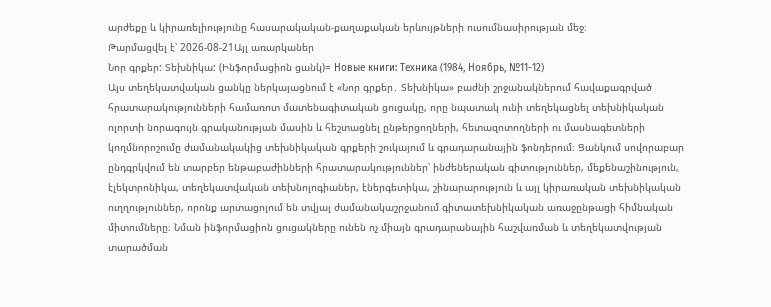արժեքը և կիրառելիությունը հասարակական-քաղաքական երևույթների ուսումնասիրության մեջ։
Թարմացվել է՝ 2026-08-21Այլ առարկաներ
Նոր գրքեր: Տեխնիկա: (Ինֆորմացիոն ցանկ)= Новые книги: Техника (1984, Ноябрь, №11-12)
Այս տեղեկատվական ցանկը ներկայացնում է «Նոր գրքեր․ Տեխնիկա» բաժնի շրջանակներում հավաքագրված հրատարակությունների համառոտ մատենագիտական ցուցակը, որը նպատակ ունի տեղեկացնել տեխնիկական ոլորտի նորագույն գրականության մասին և հեշտացնել ընթերցողների, հետազոտողների ու մասնագետների կողմնորոշումը ժամանակակից տեխնիկական գրքերի շուկայում և գրադարանային ֆոնդերում։ Ցանկում սովորաբար ընդգրկվում են տարբեր ենթաբաժինների հրատարակություններ՝ ինժեներական գիտություններ, մեքենաշինություն, էլեկտրոնիկա, տեղեկատվական տեխնոլոգիաներ, էներգետիկա, շինարարություն և այլ կիրառական տեխնիկական ուղղություններ, որոնք արտացոլում են տվյալ ժամանակաշրջանում գիտատեխնիկական առաջընթացի հիմնական միտումները։ Նման ինֆորմացիոն ցուցակները ունեն ոչ միայն գրադարանային հաշվառման և տեղեկատվության տարածման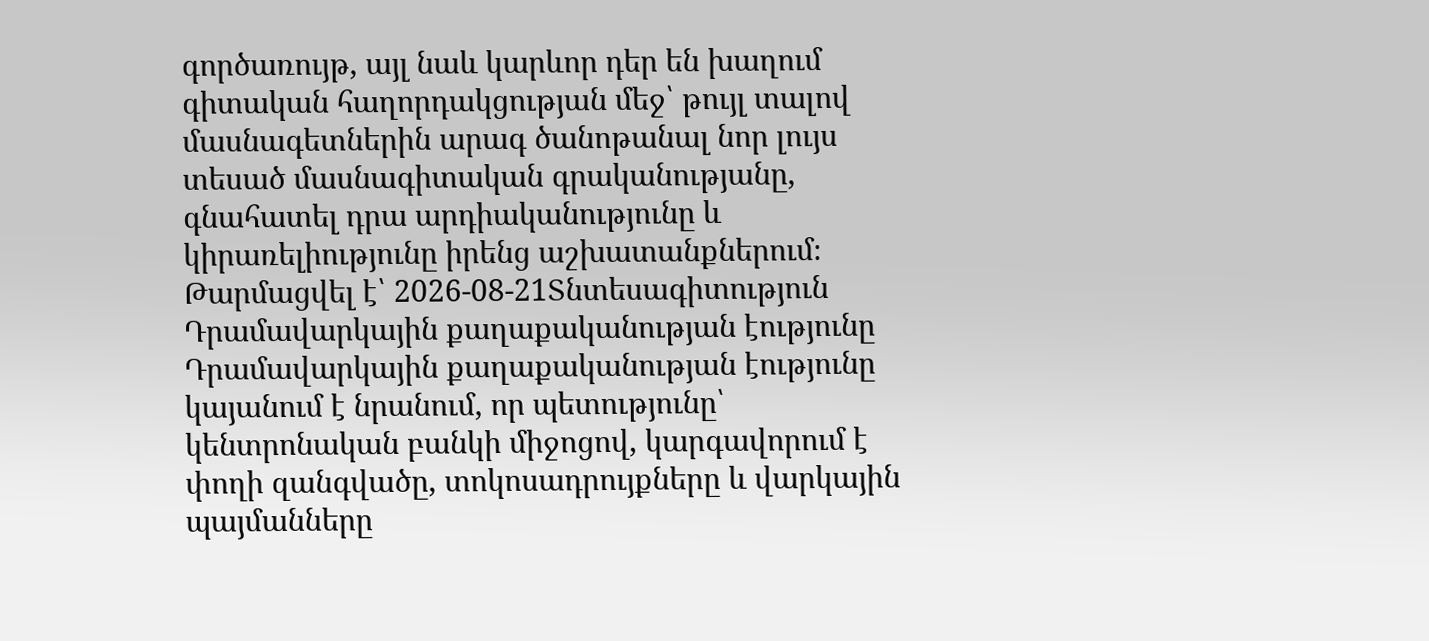գործառույթ, այլ նաև կարևոր դեր են խաղում գիտական հաղորդակցության մեջ՝ թույլ տալով մասնագետներին արագ ծանոթանալ նոր լույս տեսած մասնագիտական գրականությանը, գնահատել դրա արդիականությունը և կիրառելիությունը իրենց աշխատանքներում։
Թարմացվել է՝ 2026-08-21Տնտեսագիտություն
Դրամավարկային քաղաքականության էությունը
Դրամավարկային քաղաքականության էությունը կայանում է նրանում, որ պետությունը՝ կենտրոնական բանկի միջոցով, կարգավորում է փողի զանգվածը, տոկոսադրույքները և վարկային պայմանները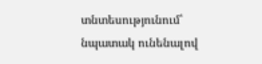տնտեսությունում՝ նպատակ ունենալով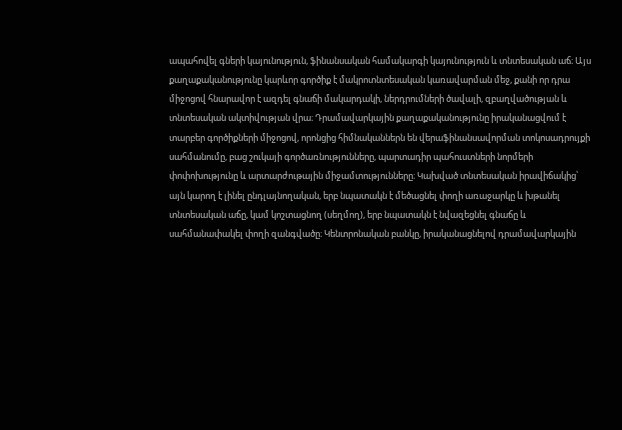ապահովել գների կայունություն, ֆինանսական համակարգի կայունություն և տնտեսական աճ։ Այս քաղաքականությունը կարևոր գործիք է մակրոտնտեսական կառավարման մեջ, քանի որ դրա միջոցով հնարավոր է ազդել գնաճի մակարդակի, ներդրումների ծավալի, զբաղվածության և տնտեսական ակտիվության վրա։ Դրամավարկային քաղաքականությունը իրականացվում է տարբեր գործիքների միջոցով, որոնցից հիմնականներն են վերաֆինանսավորման տոկոսադրույքի սահմանումը, բաց շուկայի գործառնությունները, պարտադիր պահուստների նորմերի փոփոխությունը և արտարժութային միջամտությունները։ Կախված տնտեսական իրավիճակից՝ այն կարող է լինել ընդլայնողական, երբ նպատակն է մեծացնել փողի առաջարկը և խթանել տնտեսական աճը, կամ կոշտացնող (սեղմող), երբ նպատակն է նվազեցնել գնաճը և սահմանափակել փողի զանգվածը։ Կենտրոնական բանկը, իրականացնելով դրամավարկային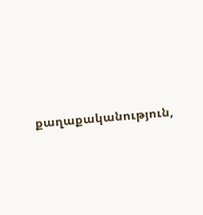քաղաքականություն,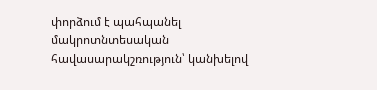փորձում է պահպանել մակրոտնտեսական հավասարակշռություն՝ կանխելով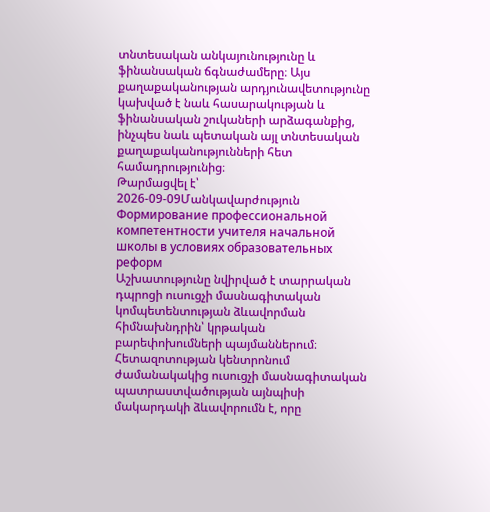տնտեսական անկայունությունը և ֆինանսական ճգնաժամերը։ Այս քաղաքականության արդյունավետությունը կախված է նաև հասարակության և ֆինանսական շուկաների արձագանքից, ինչպես նաև պետական այլ տնտեսական քաղաքականությունների հետ համադրությունից։
Թարմացվել է՝ 2026-09-09Մանկավարժություն
Формирование профессиональной компетентности учителя начальной школы в условиях образовательных реформ
Աշխատությունը նվիրված է տարրական դպրոցի ուսուցչի մասնագիտական կոմպետենտության ձևավորման հիմնախնդրին՝ կրթական բարեփոխումների պայմաններում։ Հետազոտության կենտրոնում ժամանակակից ուսուցչի մասնագիտական պատրաստվածության այնպիսի մակարդակի ձևավորումն է, որը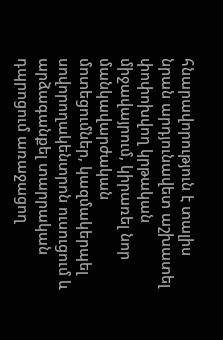հնարավորություն է տալիս նրան արդյունավետ աշխատել փոփոխվող կրթական միջավայրում, կիրառել նոր մանկավարժական մոտեցումներ, կազմակերպել սովորողակենտրոն ուսուցում և արձագանքել տարրական դպրոցում առաջացող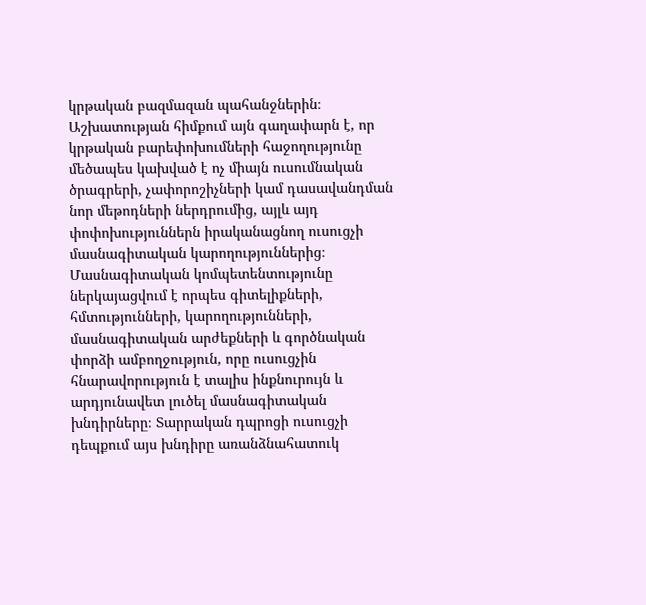կրթական բազմազան պահանջներին։ Աշխատության հիմքում այն գաղափարն է, որ կրթական բարեփոխումների հաջողությունը մեծապես կախված է ոչ միայն ուսումնական ծրագրերի, չափորոշիչների կամ դասավանդման նոր մեթոդների ներդրումից, այլև այդ փոփոխություններն իրականացնող ուսուցչի մասնագիտական կարողություններից։ Մասնագիտական կոմպետենտությունը ներկայացվում է որպես գիտելիքների, հմտությունների, կարողությունների, մասնագիտական արժեքների և գործնական փորձի ամբողջություն, որը ուսուցչին հնարավորություն է տալիս ինքնուրույն և արդյունավետ լուծել մասնագիտական խնդիրները։ Տարրական դպրոցի ուսուցչի դեպքում այս խնդիրը առանձնահատուկ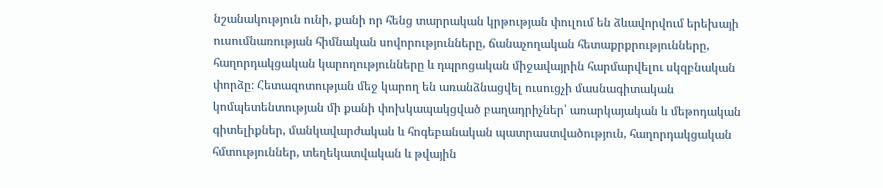նշանակություն ունի, քանի որ հենց տարրական կրթության փուլում են ձևավորվում երեխայի ուսումնառության հիմնական սովորությունները, ճանաչողական հետաքրքրությունները, հաղորդակցական կարողությունները և դպրոցական միջավայրին հարմարվելու սկզբնական փորձը։ Հետազոտության մեջ կարող են առանձնացվել ուսուցչի մասնագիտական կոմպետենտության մի քանի փոխկապակցված բաղադրիչներ՝ առարկայական և մեթոդական գիտելիքներ, մանկավարժական և հոգեբանական պատրաստվածություն, հաղորդակցական հմտություններ, տեղեկատվական և թվային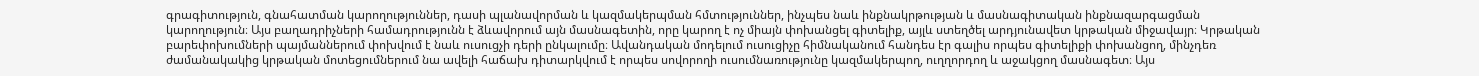գրագիտություն, գնահատման կարողություններ, դասի պլանավորման և կազմակերպման հմտություններ, ինչպես նաև ինքնակրթության և մասնագիտական ինքնազարգացման կարողություն։ Այս բաղադրիչների համադրությունն է ձևավորում այն մասնագետին, որը կարող է ոչ միայն փոխանցել գիտելիք, այլև ստեղծել արդյունավետ կրթական միջավայր։ Կրթական բարեփոխումների պայմաններում փոխվում է նաև ուսուցչի դերի ընկալումը։ Ավանդական մոդելում ուսուցիչը հիմնականում հանդես էր գալիս որպես գիտելիքի փոխանցող, մինչդեռ ժամանակակից կրթական մոտեցումներում նա ավելի հաճախ դիտարկվում է որպես սովորողի ուսումնառությունը կազմակերպող, ուղղորդող և աջակցող մասնագետ։ Այս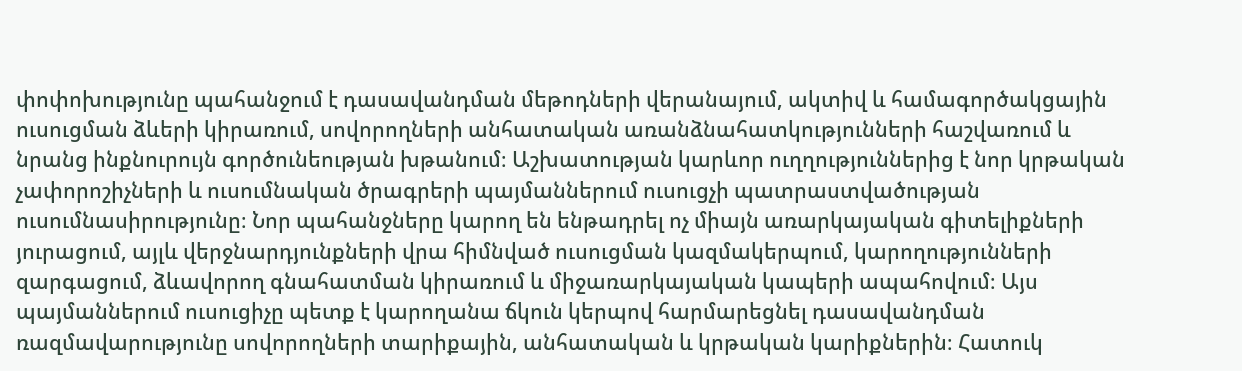փոփոխությունը պահանջում է դասավանդման մեթոդների վերանայում, ակտիվ և համագործակցային ուսուցման ձևերի կիրառում, սովորողների անհատական առանձնահատկությունների հաշվառում և նրանց ինքնուրույն գործունեության խթանում։ Աշխատության կարևոր ուղղություններից է նոր կրթական չափորոշիչների և ուսումնական ծրագրերի պայմաններում ուսուցչի պատրաստվածության ուսումնասիրությունը։ Նոր պահանջները կարող են ենթադրել ոչ միայն առարկայական գիտելիքների յուրացում, այլև վերջնարդյունքների վրա հիմնված ուսուցման կազմակերպում, կարողությունների զարգացում, ձևավորող գնահատման կիրառում և միջառարկայական կապերի ապահովում։ Այս պայմաններում ուսուցիչը պետք է կարողանա ճկուն կերպով հարմարեցնել դասավանդման ռազմավարությունը սովորողների տարիքային, անհատական և կրթական կարիքներին։ Հատուկ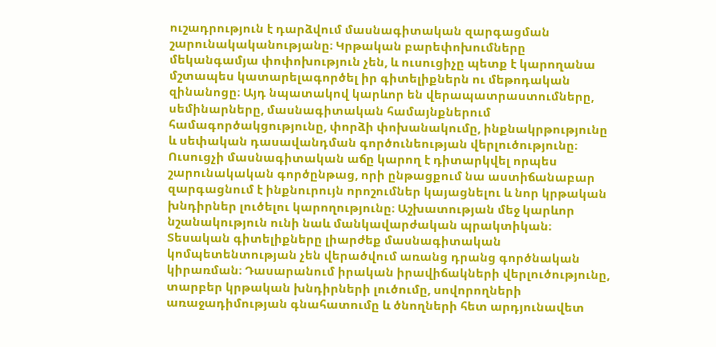ուշադրություն է դարձվում մասնագիտական զարգացման շարունակականությանը։ Կրթական բարեփոխումները մեկանգամյա փոփոխություն չեն, և ուսուցիչը պետք է կարողանա մշտապես կատարելագործել իր գիտելիքներն ու մեթոդական զինանոցը։ Այդ նպատակով կարևոր են վերապատրաստումները, սեմինարները, մասնագիտական համայնքներում համագործակցությունը, փորձի փոխանակումը, ինքնակրթությունը և սեփական դասավանդման գործունեության վերլուծությունը։ Ուսուցչի մասնագիտական աճը կարող է դիտարկվել որպես շարունակական գործընթաց, որի ընթացքում նա աստիճանաբար զարգացնում է ինքնուրույն որոշումներ կայացնելու և նոր կրթական խնդիրներ լուծելու կարողությունը։ Աշխատության մեջ կարևոր նշանակություն ունի նաև մանկավարժական պրակտիկան։ Տեսական գիտելիքները լիարժեք մասնագիտական կոմպետենտության չեն վերածվում առանց դրանց գործնական կիրառման։ Դասարանում իրական իրավիճակների վերլուծությունը, տարբեր կրթական խնդիրների լուծումը, սովորողների առաջադիմության գնահատումը և ծնողների հետ արդյունավետ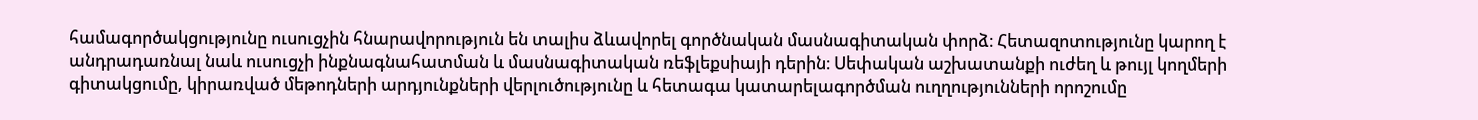համագործակցությունը ուսուցչին հնարավորություն են տալիս ձևավորել գործնական մասնագիտական փորձ։ Հետազոտությունը կարող է անդրադառնալ նաև ուսուցչի ինքնագնահատման և մասնագիտական ռեֆլեքսիայի դերին։ Սեփական աշխատանքի ուժեղ և թույլ կողմերի գիտակցումը, կիրառված մեթոդների արդյունքների վերլուծությունը և հետագա կատարելագործման ուղղությունների որոշումը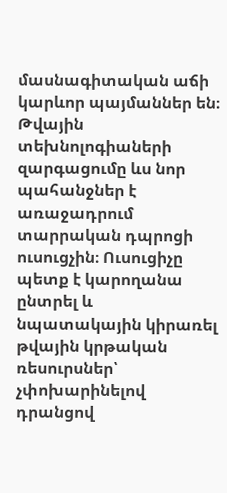մասնագիտական աճի կարևոր պայմաններ են։ Թվային տեխնոլոգիաների զարգացումը ևս նոր պահանջներ է առաջադրում տարրական դպրոցի ուսուցչին։ Ուսուցիչը պետք է կարողանա ընտրել և նպատակային կիրառել թվային կրթական ռեսուրսներ՝ չփոխարինելով դրանցով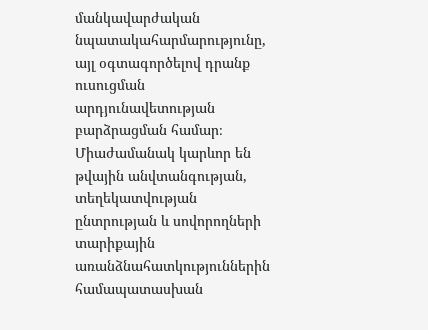մանկավարժական նպատակահարմարությունը, այլ օգտագործելով դրանք ուսուցման արդյունավետության բարձրացման համար։ Միաժամանակ կարևոր են թվային անվտանգության, տեղեկատվության ընտրության և սովորողների տարիքային առանձնահատկություններին համապատասխան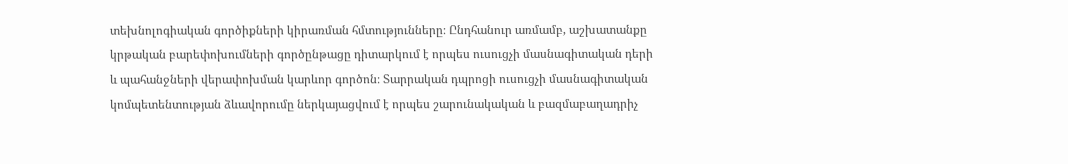տեխնոլոգիական գործիքների կիրառման հմտությունները։ Ընդհանուր առմամբ, աշխատանքը կրթական բարեփոխումների գործընթացը դիտարկում է որպես ուսուցչի մասնագիտական դերի և պահանջների վերափոխման կարևոր գործոն։ Տարրական դպրոցի ուսուցչի մասնագիտական կոմպետենտության ձևավորումը ներկայացվում է որպես շարունակական և բազմաբաղադրիչ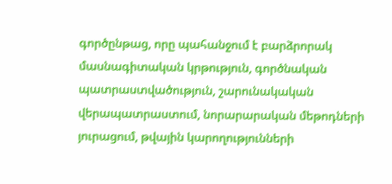գործընթաց, որը պահանջում է բարձրորակ մասնագիտական կրթություն, գործնական պատրաստվածություն, շարունակական վերապատրաստում, նորարարական մեթոդների յուրացում, թվային կարողությունների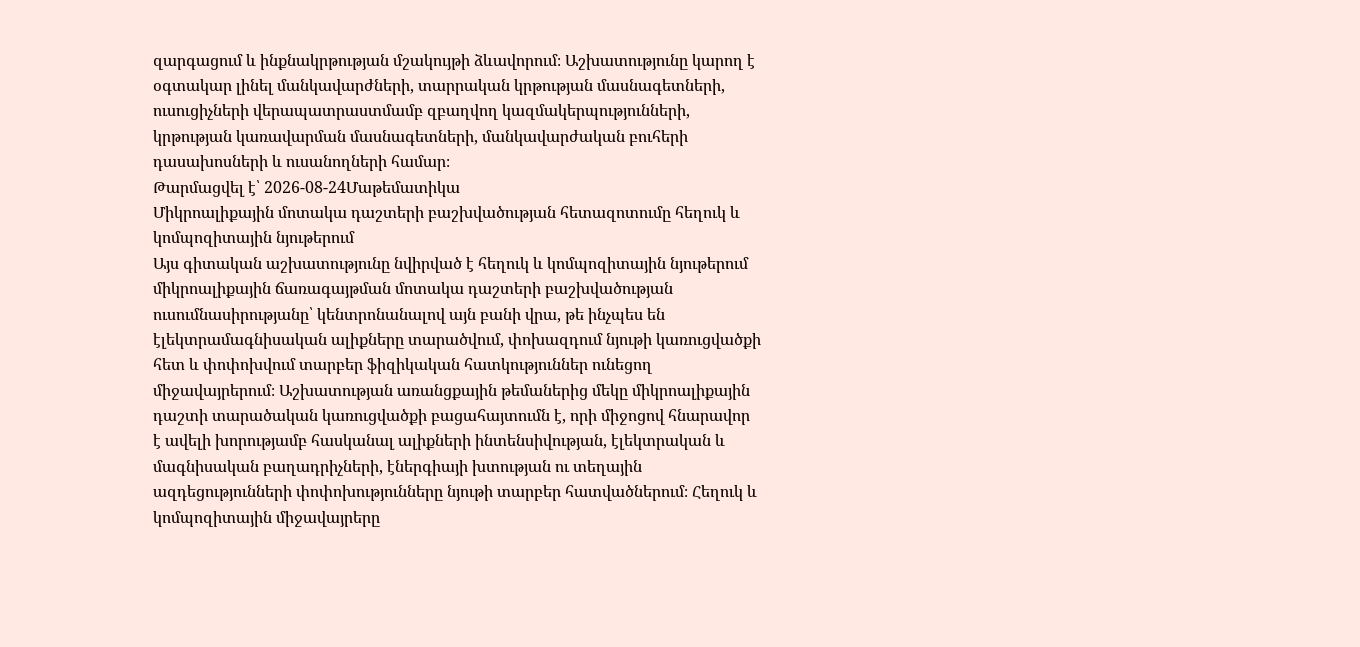զարգացում և ինքնակրթության մշակույթի ձևավորում։ Աշխատությունը կարող է օգտակար լինել մանկավարժների, տարրական կրթության մասնագետների, ուսուցիչների վերապատրաստմամբ զբաղվող կազմակերպությունների, կրթության կառավարման մասնագետների, մանկավարժական բուհերի դասախոսների և ուսանողների համար։
Թարմացվել է՝ 2026-08-24Մաթեմատիկա
Միկրոալիքային մոտակա դաշտերի բաշխվածության հետազոտումը հեղուկ և կոմպոզիտային նյութերում
Այս գիտական աշխատությունը նվիրված է հեղուկ և կոմպոզիտային նյութերում միկրոալիքային ճառագայթման մոտակա դաշտերի բաշխվածության ուսումնասիրությանը՝ կենտրոնանալով այն բանի վրա, թե ինչպես են էլեկտրամագնիսական ալիքները տարածվում, փոխազդում նյութի կառուցվածքի հետ և փոփոխվում տարբեր ֆիզիկական հատկություններ ունեցող միջավայրերում։ Աշխատության առանցքային թեմաներից մեկը միկրոալիքային դաշտի տարածական կառուցվածքի բացահայտումն է, որի միջոցով հնարավոր է ավելի խորությամբ հասկանալ ալիքների ինտենսիվության, էլեկտրական և մագնիսական բաղադրիչների, էներգիայի խտության ու տեղային ազդեցությունների փոփոխությունները նյութի տարբեր հատվածներում։ Հեղուկ և կոմպոզիտային միջավայրերը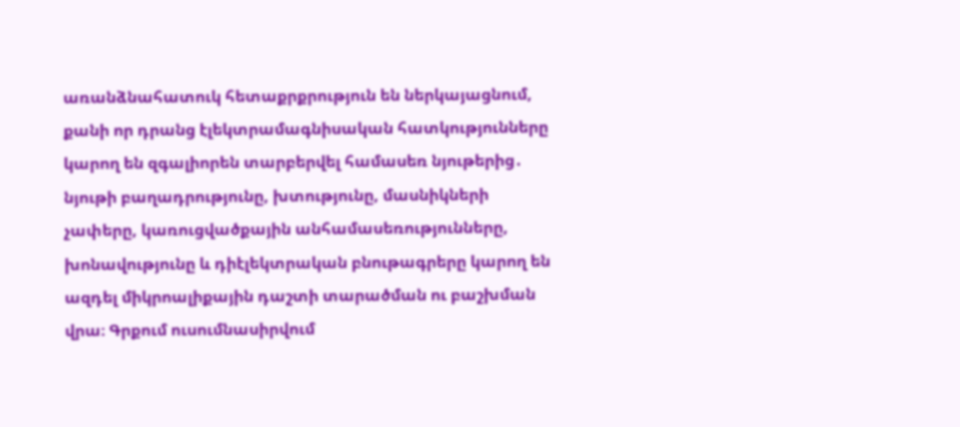առանձնահատուկ հետաքրքրություն են ներկայացնում, քանի որ դրանց էլեկտրամագնիսական հատկությունները կարող են զգալիորեն տարբերվել համասեռ նյութերից․ նյութի բաղադրությունը, խտությունը, մասնիկների չափերը, կառուցվածքային անհամասեռությունները, խոնավությունը և դիէլեկտրական բնութագրերը կարող են ազդել միկրոալիքային դաշտի տարածման ու բաշխման վրա։ Գրքում ուսումնասիրվում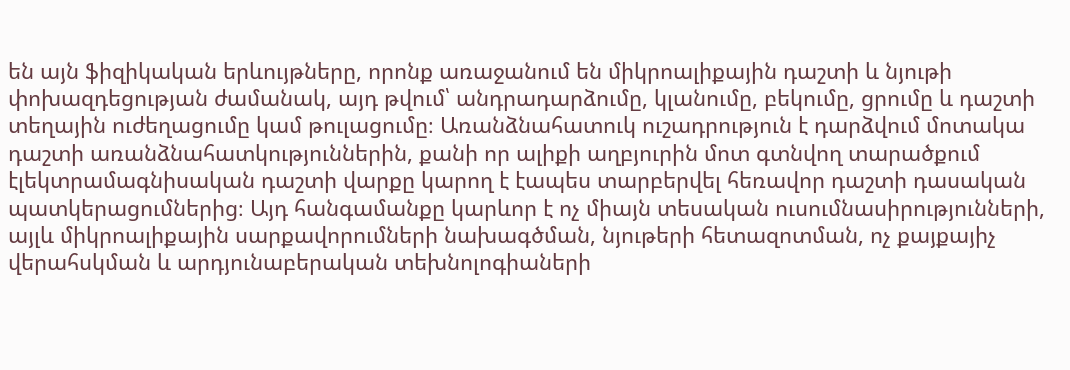են այն ֆիզիկական երևույթները, որոնք առաջանում են միկրոալիքային դաշտի և նյութի փոխազդեցության ժամանակ, այդ թվում՝ անդրադարձումը, կլանումը, բեկումը, ցրումը և դաշտի տեղային ուժեղացումը կամ թուլացումը։ Առանձնահատուկ ուշադրություն է դարձվում մոտակա դաշտի առանձնահատկություններին, քանի որ ալիքի աղբյուրին մոտ գտնվող տարածքում էլեկտրամագնիսական դաշտի վարքը կարող է էապես տարբերվել հեռավոր դաշտի դասական պատկերացումներից։ Այդ հանգամանքը կարևոր է ոչ միայն տեսական ուսումնասիրությունների, այլև միկրոալիքային սարքավորումների նախագծման, նյութերի հետազոտման, ոչ քայքայիչ վերահսկման և արդյունաբերական տեխնոլոգիաների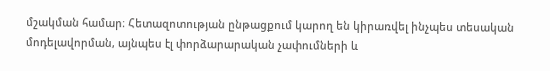մշակման համար։ Հետազոտության ընթացքում կարող են կիրառվել ինչպես տեսական մոդելավորման, այնպես էլ փորձարարական չափումների և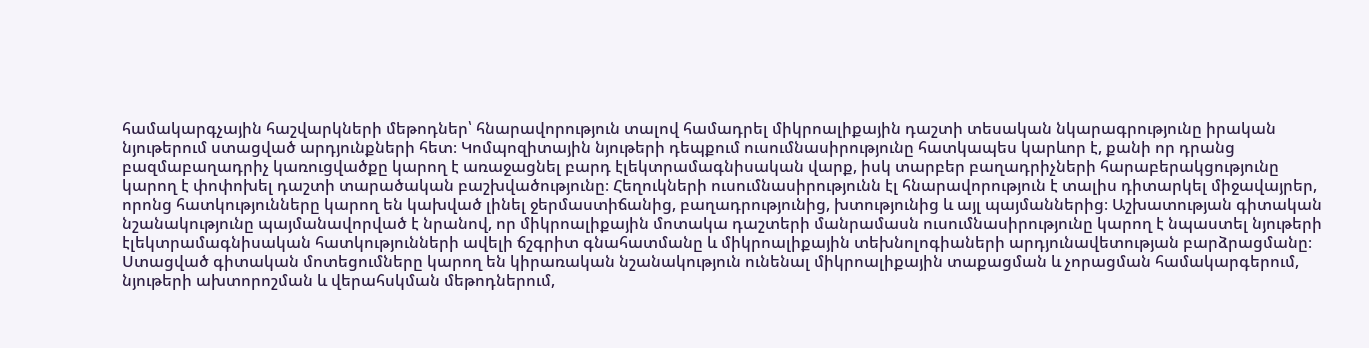համակարգչային հաշվարկների մեթոդներ՝ հնարավորություն տալով համադրել միկրոալիքային դաշտի տեսական նկարագրությունը իրական նյութերում ստացված արդյունքների հետ։ Կոմպոզիտային նյութերի դեպքում ուսումնասիրությունը հատկապես կարևոր է, քանի որ դրանց բազմաբաղադրիչ կառուցվածքը կարող է առաջացնել բարդ էլեկտրամագնիսական վարք, իսկ տարբեր բաղադրիչների հարաբերակցությունը կարող է փոփոխել դաշտի տարածական բաշխվածությունը։ Հեղուկների ուսումնասիրությունն էլ հնարավորություն է տալիս դիտարկել միջավայրեր, որոնց հատկությունները կարող են կախված լինել ջերմաստիճանից, բաղադրությունից, խտությունից և այլ պայմաններից։ Աշխատության գիտական նշանակությունը պայմանավորված է նրանով, որ միկրոալիքային մոտակա դաշտերի մանրամասն ուսումնասիրությունը կարող է նպաստել նյութերի էլեկտրամագնիսական հատկությունների ավելի ճշգրիտ գնահատմանը և միկրոալիքային տեխնոլոգիաների արդյունավետության բարձրացմանը։ Ստացված գիտական մոտեցումները կարող են կիրառական նշանակություն ունենալ միկրոալիքային տաքացման և չորացման համակարգերում, նյութերի ախտորոշման և վերահսկման մեթոդներում,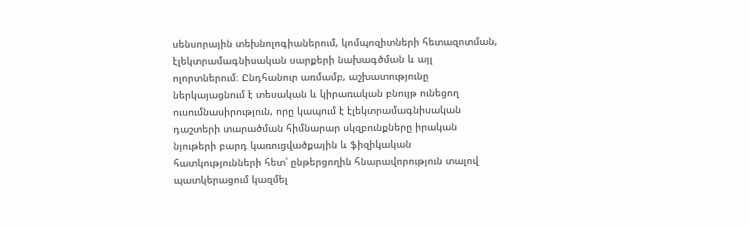սենսորային տեխնոլոգիաներում, կոմպոզիտների հետազոտման, էլեկտրամագնիսական սարքերի նախագծման և այլ ոլորտներում։ Ընդհանուր առմամբ, աշխատությունը ներկայացնում է տեսական և կիրառական բնույթ ունեցող ուսումնասիրություն, որը կապում է էլեկտրամագնիսական դաշտերի տարածման հիմնարար սկզբունքները իրական նյութերի բարդ կառուցվածքային և ֆիզիկական հատկությունների հետ՝ ընթերցողին հնարավորություն տալով պատկերացում կազմել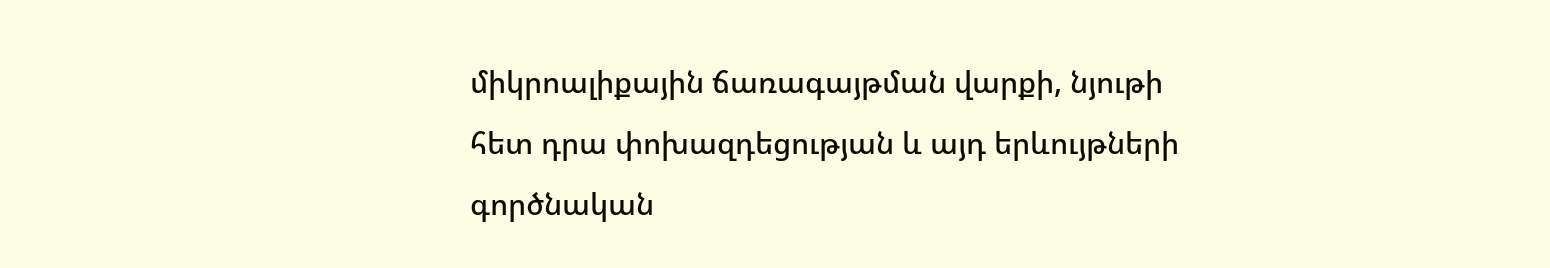միկրոալիքային ճառագայթման վարքի, նյութի հետ դրա փոխազդեցության և այդ երևույթների գործնական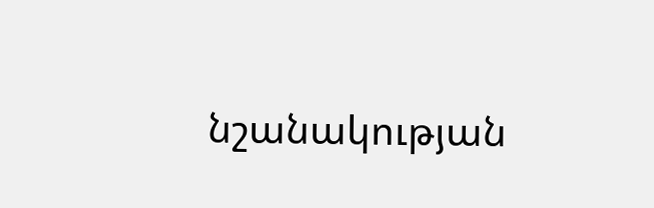նշանակության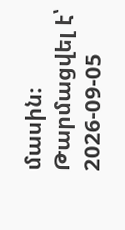մասին։
Թարմացվել է՝ 2026-09-05